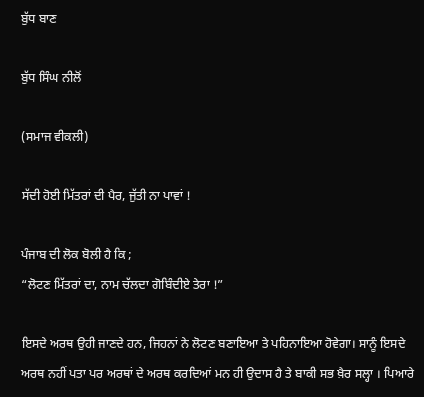ਬੁੱਧ ਬਾਣ

ਬੁੱਧ ਸਿੰਘ ਨੀਲੋਂ

(ਸਮਾਜ ਵੀਕਲੀ)

ਸੱਦੀ ਹੋਈ ਮਿੱਤਰਾਂ ਦੀ ਪੈਰ, ਜੁੱਤੀ ਨਾ ਪਾਵਾਂ !

ਪੰਜਾਬ ਦੀ ਲੋਕ ਬੋਲੀ ਹੈ ਕਿ ;
“ਲੋਟਣ ਮਿੱਤਰਾਂ ਦਾ, ਨਾਮ ਚੱਲਦਾ ਗੋਬਿੰਦੀਏ ਤੇਰਾ !”

ਇਸਦੇ ਅਰਥ ਉਹੀ ਜਾਣਦੇ ਹਨ, ਜਿਹਨਾਂ ਨੇ ਲੋਟਣ ਬਣਾਇਆ ਤੇ ਪਹਿਨਾਇਆ ਹੋਵੇਗਾ। ਸਾਨੂੰ ਇਸਦੇ ਅਰਥ ਨਹੀਂ ਪਤਾ ਪਰ ਅਰਥਾਂ ਦੇ ਅਰਥ ਕਰਦਿਆਂ ਮਨ ਹੀ ਉਦਾਸ ਹੈ ਤੇ ਬਾਕੀ ਸਭ ਖ਼ੈਰ ਸਲ੍ਹਾ । ਪਿਆਰੇ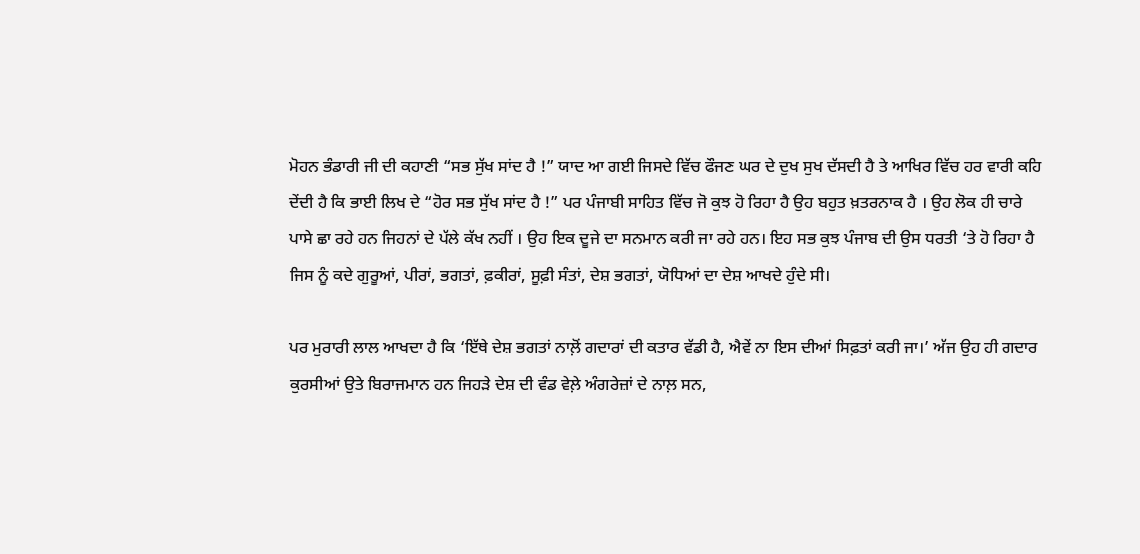ਮੋਹਨ ਭੰਡਾਰੀ ਜੀ ਦੀ ਕਹਾਣੀ “ਸਭ ਸੁੱਖ ਸਾਂਦ ਹੈ !” ਯਾਦ ਆ ਗਈ ਜਿਸਦੇ ਵਿੱਚ ਫੌਜਣ ਘਰ ਦੇ ਦੁਖ ਸੁਖ ਦੱਸਦੀ ਹੈ ਤੇ ਆਖਿਰ ਵਿੱਚ ਹਰ ਵਾਰੀ ਕਹਿ ਦੇਂਦੀ ਹੈ ਕਿ ਭਾਈ ਲਿਖ ਦੇ “ਹੋਰ ਸਭ ਸੁੱਖ ਸਾਂਦ ਹੈ !” ਪਰ ਪੰਜਾਬੀ ਸਾਹਿਤ ਵਿੱਚ ਜੋ ਕੁਝ ਹੋ ਰਿਹਾ ਹੈ ਉਹ ਬਹੁਤ ਖ਼ਤਰਨਾਕ ਹੈ । ਉਹ ਲੋਕ ਹੀ ਚਾਰੇ ਪਾਸੇ ਛਾ ਰਹੇ ਹਨ ਜਿਹਨਾਂ ਦੇ ਪੱਲੇ ਕੱਖ ਨਹੀਂ । ਉਹ ਇਕ ਦੂਜੇ ਦਾ ਸਨਮਾਨ ਕਰੀ ਜਾ ਰਹੇ ਹਨ। ਇਹ ਸਭ ਕੁਝ ਪੰਜਾਬ ਦੀ ਉਸ ਧਰਤੀ ‘ਤੇ ਹੋ ਰਿਹਾ ਹੈ ਜਿਸ ਨੂੰ ਕਦੇ ਗੁਰੂਆਂ, ਪੀਰਾਂ, ਭਗਤਾਂ, ਫ਼ਕੀਰਾਂ, ਸੂਫ਼ੀ ਸੰਤਾਂ, ਦੇਸ਼ ਭਗਤਾਂ, ਯੋਧਿਆਂ ਦਾ ਦੇਸ਼ ਆਖਦੇ ਹੁੰਦੇ ਸੀ।

ਪਰ ਮੁਰਾਰੀ ਲਾਲ ਆਖਦਾ ਹੈ ਕਿ ‘ਇੱਥੇ ਦੇਸ਼ ਭਗਤਾਂ ਨਾਲ਼ੋਂ ਗਦਾਰਾਂ ਦੀ ਕਤਾਰ ਵੱਡੀ ਹੈ, ਐਵੇਂ ਨਾ ਇਸ ਦੀਆਂ ਸਿਫ਼ਤਾਂ ਕਰੀ ਜਾ।’ ਅੱਜ ਉਹ ਹੀ ਗਦਾਰ ਕੁਰਸੀਆਂ ਉਤੇ ਬਿਰਾਜਮਾਨ ਹਨ ਜਿਹੜੇ ਦੇਸ਼ ਦੀ ਵੰਡ ਵੇਲ਼ੇ ਅੰਗਰੇਜ਼ਾਂ ਦੇ ਨਾਲ਼ ਸਨ,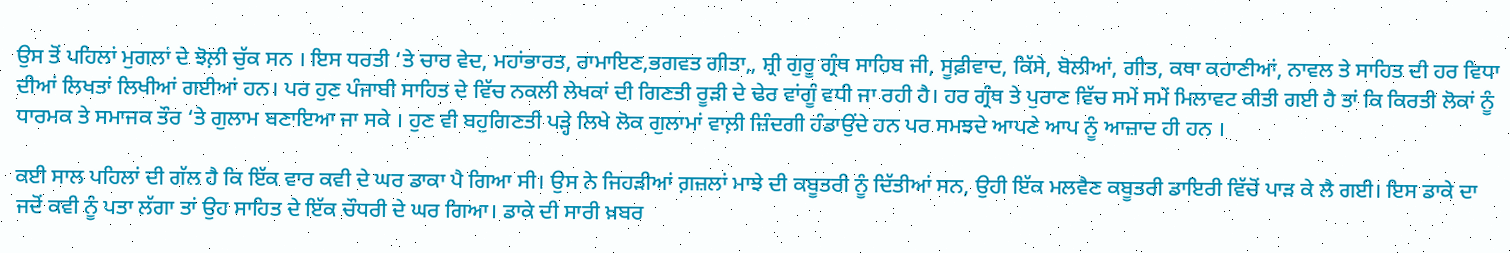ਉਸ ਤੋਂ ਪਹਿਲਾਂ ਮੁਗਲਾਂ ਦੇ ਝੋਲ਼ੀ ਚੁੱਕ ਸਨ । ਇਸ ਧਰਤੀ ‘ਤੇ ਚਾਰ ਵੇਦ, ਮਹਾਂਭਾਰਤ, ਰਾਮਾਇਣ,ਭਗਵਤ ਗੀਤਾ,, ਸ਼੍ਰੀ ਗੁਰੂ ਗ੍ਰੰਥ ਸਾਹਿਬ ਜੀ, ਸੂਫ਼ੀਵਾਦ, ਕਿੱਸੇ, ਬੋਲੀਆਂ, ਗੀਤ, ਕਥਾ ਕਹਾਣੀਆਂ, ਨਾਵਲ ਤੇ ਸਾਹਿਤ ਦੀ ਹਰ ਵਿਧਾ ਦੀਆਂ ਲਿਖਤਾਂ ਲਿਖੀਆਂ ਗਈਆਂ ਹਨ। ਪਰ ਹੁਣ ਪੰਜਾਬੀ ਸਾਹਿਤ ਦੇ ਵਿੱਚ ਨਕਲੀ ਲੇਖਕਾਂ ਦੀ ਗਿਣਤੀ ਰੂੜੀ ਦੇ ਢੇਰ ਵਾਂਗੂੰ ਵਧੀ ਜਾ ਰਹੀ ਹੈ। ਹਰ ਗ੍ਰੰਥ ਤੇ ਪੁਰਾਣ ਵਿੱਚ ਸਮੇਂ ਸਮੇਂ ਮਿਲਾਵਟ ਕੀਤੀ ਗਈ ਹੈ ਤਾਂ ਕਿ ਕਿਰਤੀ ਲੋਕਾਂ ਨੂੰ ਧਾਰਮਕ ਤੇ ਸਮਾਜਕ ਤੌਰ ‘ਤੇ ਗੁਲਾਮ ਬਣਾਇਆ ਜਾ ਸਕੇ । ਹੁਣ ਵੀ ਬਹੁਗਿਣਤੀ ਪੜ੍ਹੇ ਲਿਖੇ ਲੋਕ ਗੁਲਾਮਾਂ ਵਾਲ਼ੀ ਜ਼ਿੰਦਗੀ ਹੰਡਾਉਂਦੇ ਹਨ ਪਰ ਸਮਝਦੇ ਆਪਣੇ ਆਪ ਨੂੰ ਆਜ਼ਾਦ ਹੀ ਹਨ ।

ਕਈ ਸਾਲ ਪਹਿਲਾਂ ਦੀ ਗੱਲ ਹੈ ਕਿ ਇੱਕ ਵਾਰ ਕਵੀ ਦੇ ਘਰ ਡਾਕਾ ਪੈ ਗਿਆ ਸੀ। ਉਸ ਨੇ ਜਿਹੜੀਆਂ ਗ਼ਜ਼ਲਾਂ ਮਾਝੇ ਦੀ ਕਬੂਤਰੀ ਨੂੰ ਦਿੱਤੀਆਂ ਸਨ, ਉਹੀ ਇੱਕ ਮਲਵੈਣ ਕਬੂਤਰੀ ਡਾਇਰੀ ਵਿੱਚੋਂ ਪਾੜ ਕੇ ਲੈ ਗਈ। ਇਸ ਡਾਕੇ ਦਾ ਜਦੋਂ ਕਵੀ ਨੂੰ ਪਤਾ ਲੱਗਾ ਤਾਂ ਉਹ ਸਾਹਿਤ ਦੇ ਇੱਕ ਚੌਧਰੀ ਦੇ ਘਰ ਗਿਆ। ਡਾਕੇ ਦੀ ਸਾਰੀ ਖ਼ਬਰ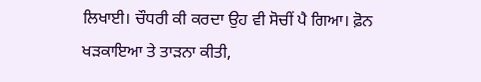ਲਿਖਾਈ। ਚੌਧਰੀ ਕੀ ਕਰਦਾ ਉਹ ਵੀ ਸੋਚੀਂ ਪੈ ਗਿਆ। ਫ਼ੋਨ ਖੜਕਾਇਆ ਤੇ ਤਾੜਨਾ ਕੀਤੀ,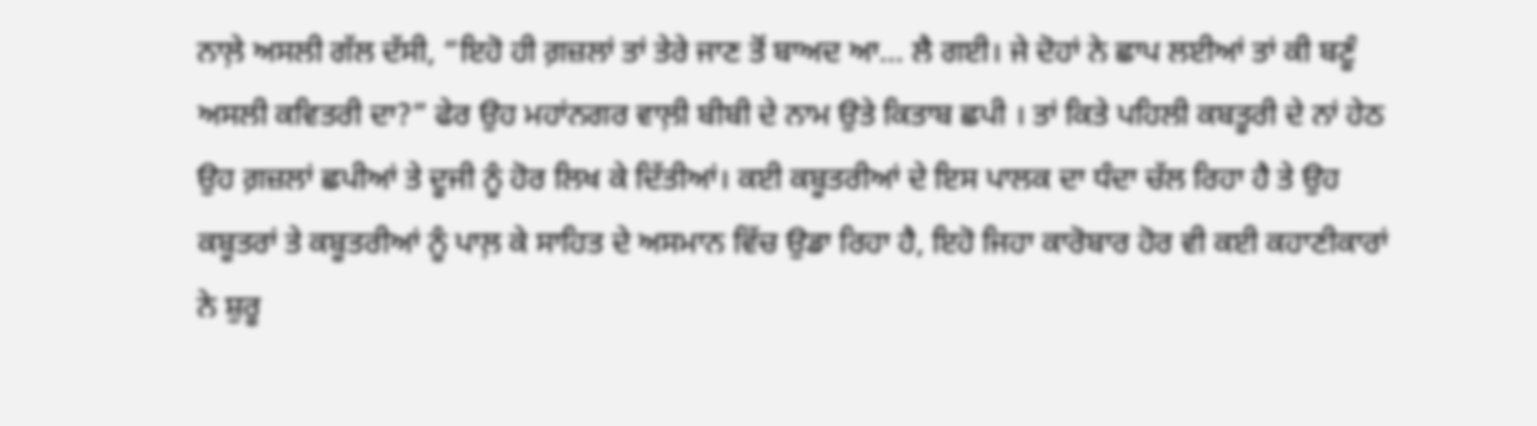ਨਾਲ਼ੇ ਅਸਲੀ ਗੱਲ ਦੱਸੀ, “ਇਹੋ ਹੀ ਗ਼ਜ਼ਲਾਂ ਤਾਂ ਤੇਰੇ ਜਾਣ ਤੋਂ ਬਾਅਦ ਆ… ਲੈ ਗਈ। ਜੇ ਦੋਹਾਂ ਨੇ ਛਾਪ ਲਈਆਂ ਤਾਂ ਕੀ ਬਣੂੰ ਅਸਲੀ ਕਵਿਤਰੀ ਦਾ?” ਫੇਰ ਉਹ ਮਹਾਂਨਗਰ ਵਾਲ਼ੀ ਬੀਬੀ ਦੇ ਨਾਮ ਉਤੇ ਕਿਤਾਬ ਛਪੀ । ਤਾਂ ਕਿਤੇ ਪਹਿਲੀ ਕਬਤੂਰੀ ਦੇ ਨਾਂ ਹੇਠ ਉਹ ਗ਼ਜ਼ਲਾਂ ਛਪੀਆਂ ਤੇ ਦੂਜੀ ਨੂੰ ਹੋਰ ਲਿਖ ਕੇ ਦਿੱਤੀਆਂ। ਕਈ ਕਬੂਤਰੀਆਂ ਦੇ ਇਸ ਪਾਲਕ ਦਾ ਧੰਦਾ ਚੱਲ ਰਿਹਾ ਹੈ ਤੇ ਉਹ ਕਬੂਤਰਾਂ ਤੇ ਕਬੂਤਰੀਆਂ ਨੂੰ ਪਾਲ਼ ਕੇ ਸਾਹਿਤ ਦੇ ਅਸਮਾਨ ਵਿੱਚ ਉਡਾ ਰਿਹਾ ਹੈ, ਇਹੋ ਜਿਹਾ ਕਾਰੋਬਾਰ ਹੋਰ ਵੀ ਕਈ ਕਹਾਣੀਕਾਰਾਂ ਨੇ ਸ਼ੁਰੂ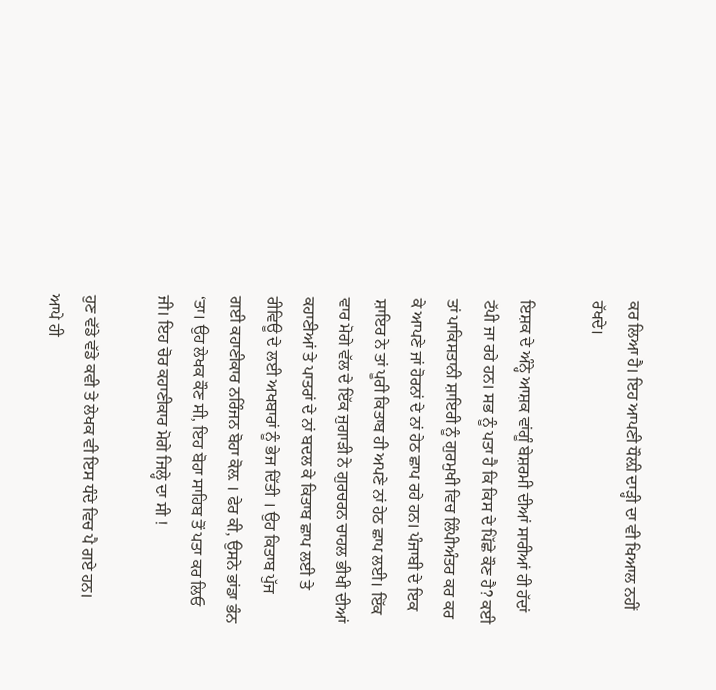ਕਰ ਲਿਆ ਹੈ। ਇਹ ਆਪਣੀ ਧੌਲ਼ੀ ਦਾੜ੍ਹੀ ਦਾ ਵੀ ਖਿਆਲ ਨਹੀਂ ਰੱਖਦੇ।

ਇਸ਼ਕ ਦੇ ਅੰਨ੍ਹੇ ਆਸ਼ਕ ਵਾਂਗੂੰ ਬੇਸ਼ਰਮੀ ਦੀਆਂ ਸਾਰੀਆਂ ਹੀ ਹੱਦਾਂ ਟੱਪੀ ਜਾ ਰਹੇ ਹਨ। ਸਭ ਨੂੰ ਪਤਾ ਹੈ ਕਿ ਕਿਸ ਦੇ ਪਿੱਛੇ ਕੌਣ ਹੈ? ਕਈ ਤਾਂ ਪਾਕਿਸਤਾਨੀ ਸ਼ਾਇਰੀ ਨੂੰ ਗੁਰਮੁਖੀ ਵਿਚ ਲਿੰਪੀਅੰਤਰ ਕਰ ਕਰ ਕੇ ਆਪਣੇ ਜਾਂ ਹੋਰਨਾਂ ਦੇ ਨਾਂ ਹੇਠ ਛਾਪ ਰਹੇ ਹਨ। ਪੰਜਾਬੀ ਦੇ ਇਕ ਸ਼ਾਇਰ ਨੇ ਤਾਂ ਪੂਰੀ ਕਿਤਾਬ ਹੀ ਅਪਣੇ ਨਾਂ ਹੇਠ ਛਾਪ ਲਈ। ਇੱਕ ਵਾਰ ਮੋਗੇ ਵੱਲ ਦੇ ਇੱਕ ਜੁਗਾੜੀ ਨੇ ਗੁਰਚਰਨ ਚਾਹਲ ਭੀਖੀ ਦੀਆਂ ਕਹਾਣੀਆਂ ਤੇ ਪਾਤਰਾਂ ਦੇ ਨਾਂ ਬਦਲ ਕੇ ਕਿਤਾਬ ਛਾਪ ਲਈ ਤੇ ਰੀਵਿਊ ਦੇ ਲਈ ਅਖਬਾਰਾਂ ਨੂੰ ਭੇਜ ਦਿੱਤੀ । ਉਹ ਕਿਤਾਬ ਪੁੱਜ ਗਈ ਕਹਾਣੀਕਾਰ ਨਰਿੰਜਨ ਬੋਹਾ ਕੋਲ਼ । ਫੇਰ ਕੀ, ਉਸਨੇ ਭਾਂਡਾ ਭੰਨ ‘ਤਾ। ਉਹ ਲੇਖਕ ਕੌਣ ਸੀ, ਇਹ ਬੋਹਾ ਸਾਹਿਬ ਤੋਂ ਪਤਾ ਕਰ ਲਿਓ ਜੀ। ਇਹ ਚੋਰ ਕਹਾਣੀਕਾਰ ਮੋਗੇ ਜਿਲ੍ਹੇ ਦਾ ਸੀ !

ਹੁਣ ਵੱਡੇ ਵੱਡੇ ਕਵੀ ਤੇ ਲੇਖਕ ਵੀ ਇਸ ਧੰਦੇ ਵਿਚ ਪੈ ਗਏ ਹਨ। ਆਪੇ ਹੀ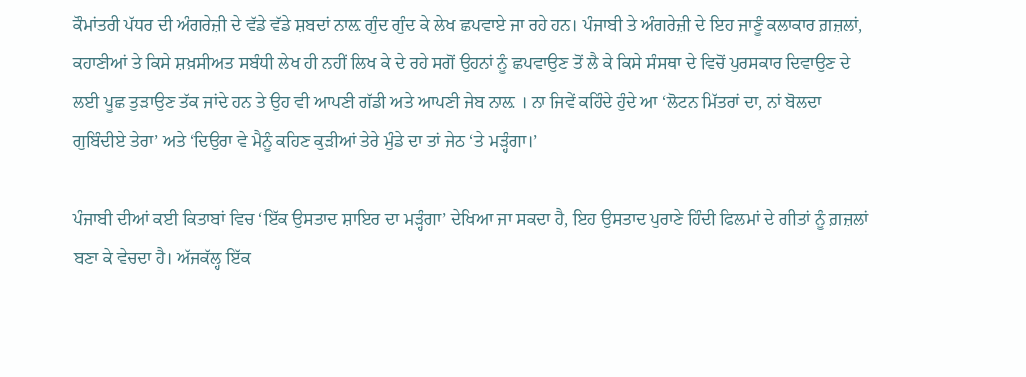ਕੌਮਾਂਤਰੀ ਪੱਧਰ ਦੀ ਅੰਗਰੇਜ਼ੀ ਦੇ ਵੱਡੇ ਵੱਡੇ ਸ਼ਬਦਾਂ ਨਾਲ਼ ਗੁੰਦ ਗੁੰਦ ਕੇ ਲੇਖ ਛਪਵਾਏ ਜਾ ਰਹੇ ਹਨ। ਪੰਜਾਬੀ ਤੇ ਅੰਗਰੇਜ਼ੀ ਦੇ ਇਹ ਜਾਣੂੰ ਕਲਾਕਾਰ ਗ਼ਜ਼ਲਾਂ, ਕਹਾਣੀਆਂ ਤੇ ਕਿਸੇ ਸ਼ਖ਼ਸੀਅਤ ਸਬੰਧੀ ਲੇਖ ਹੀ ਨਹੀਂ ਲਿਖ ਕੇ ਦੇ ਰਹੇ ਸਗੋਂ ਉਹਨਾਂ ਨੂੰ ਛਪਵਾਉਣ ਤੋਂ ਲੈ ਕੇ ਕਿਸੇ ਸੰਸਥਾ ਦੇ ਵਿਚੋਂ ਪੁਰਸਕਾਰ ਦਿਵਾਉਣ ਦੇ ਲਈ ਪੂਛ ਤੁੜਾਉਣ ਤੱਕ ਜਾਂਦੇ ਹਨ ਤੇ ਉਹ ਵੀ ਆਪਣੀ ਗੱਡੀ ਅਤੇ ਆਪਣੀ ਜੇਬ ਨਾਲ਼ । ਨਾ ਜਿਵੇਂ ਕਹਿੰਦੇ ਹੁੰਦੇ ਆ ‘ਲੋਟਨ ਮਿੱਤਰਾਂ ਦਾ, ਨਾਂ ਬੋਲਦਾ ਗੁਬਿੰਦੀਏ ਤੇਰਾ’ ਅਤੇ ‘ਦਿਉਰਾ ਵੇ ਮੈਨੂੰ ਕਹਿਣ ਕੁੜੀਆਂ ਤੇਰੇ ਮੁੰਡੇ ਦਾ ਤਾਂ ਜੇਠ ‘ਤੇ ਮੜ੍ਹੰਗਾ।’

ਪੰਜਾਬੀ ਦੀਆਂ ਕਈ ਕਿਤਾਬਾਂ ਵਿਚ ‘ਇੱਕ ਉਸਤਾਦ ਸ਼ਾਇਰ ਦਾ ਮੜ੍ਹੰਗਾ’ ਦੇਖਿਆ ਜਾ ਸਕਦਾ ਹੈ, ਇਹ ਉਸਤਾਦ ਪੁਰਾਣੇ ਹਿੰਦੀ ਫਿਲਮਾਂ ਦੇ ਗੀਤਾਂ ਨੂੰ ਗ਼ਜ਼ਲਾਂ ਬਣਾ ਕੇ ਵੇਚਦਾ ਹੈ। ਅੱਜਕੱਲ੍ਹ ਇੱਕ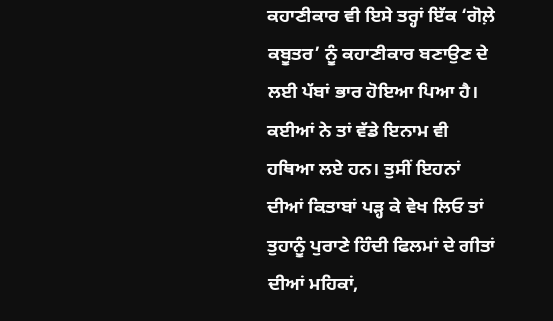ਕਹਾਣੀਕਾਰ ਵੀ ਇਸੇ ਤਰ੍ਹਾਂ ਇੱਕ ‘ਗੋਲ਼ੇ ਕਬੂਤਰ’ ਨੂੰ ਕਹਾਣੀਕਾਰ ਬਣਾਉਣ ਦੇ ਲਈ ਪੱਬਾਂ ਭਾਰ ਹੋਇਆ ਪਿਆ ਹੈ। ਕਈਆਂ ਨੇ ਤਾਂ ਵੱਡੇ ਇਨਾਮ ਵੀ ਹਥਿਆ ਲਏ ਹਨ। ਤੁਸੀਂ ਇਹਨਾਂ ਦੀਆਂ ਕਿਤਾਬਾਂ ਪੜ੍ਹ ਕੇ ਵੇਖ ਲਿਓ ਤਾਂ ਤੁਹਾਨੂੰ ਪੁਰਾਣੇ ਹਿੰਦੀ ਫਿਲਮਾਂ ਦੇ ਗੀਤਾਂ ਦੀਆਂ ਮਹਿਕਾਂ,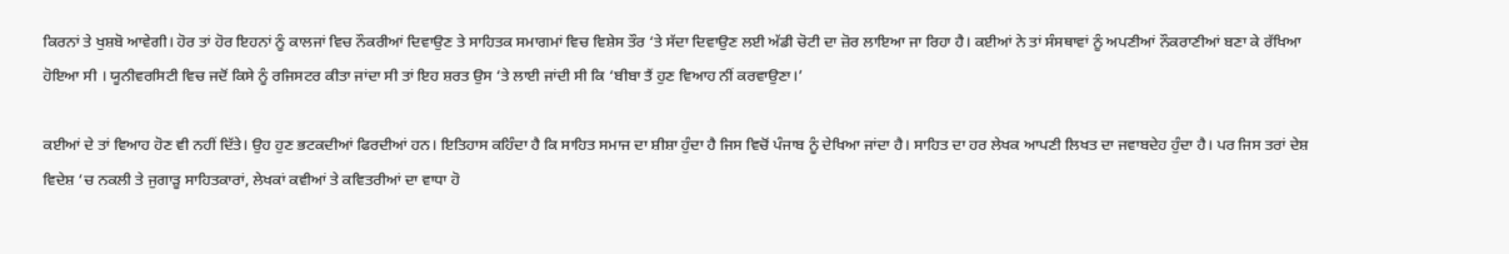ਕਿਰਨਾਂ ਤੇ ਖੁਸ਼ਬੋ ਆਵੇਗੀ। ਹੋਰ ਤਾਂ ਹੋਰ ਇਹਨਾਂ ਨੂੰ ਕਾਲਜਾਂ ਵਿਚ ਨੌਕਰੀਆਂ ਦਿਵਾਉਣ ਤੇ ਸਾਹਿਤਕ ਸਮਾਗਮਾਂ ਵਿਚ ਵਿਸ਼ੇਸ ਤੌਰ ‘ਤੇ ਸੱਦਾ ਦਿਵਾਉਣ ਲਈ ਅੱਡੀ ਚੋਟੀ ਦਾ ਜ਼ੋਰ ਲਾਇਆ ਜਾ ਰਿਹਾ ਹੈ। ਕਈਆਂ ਨੇ ਤਾਂ ਸੰਸਥਾਵਾਂ ਨੂੰ ਅਪਣੀਆਂ ਨੌਕਰਾਣੀਆਂ ਬਣਾ ਕੇ ਰੱਖਿਆ ਹੋਇਆ ਸੀ । ਯੂਨੀਵਰਸਿਟੀ ਵਿਚ ਜਦੋਂ ਕਿਸੇ ਨੂੰ ਰਜਿਸਟਰ ਕੀਤਾ ਜਾਂਦਾ ਸੀ ਤਾਂ ਇਹ ਸ਼ਰਤ ਉਸ ‘ਤੇ ਲਾਈ ਜਾਂਦੀ ਸੀ ਕਿ ‘ਬੀਬਾ ਤੈਂ ਹੁਣ ਵਿਆਹ ਨੀਂ ਕਰਵਾਉਣਾ।’

ਕਈਆਂ ਦੇ ਤਾਂ ਵਿਆਹ ਹੋਣ ਵੀ ਨਹੀਂ ਦਿੱਤੇ। ਉਹ ਹੁਣ ਭਟਕਦੀਆਂ ਫਿਰਦੀਆਂ ਹਨ। ਇਤਿਹਾਸ ਕਹਿੰਦਾ ਹੈ ਕਿ ਸਾਹਿਤ ਸਮਾਜ ਦਾ ਸ਼ੀਸ਼ਾ ਹੁੰਦਾ ਹੈ ਜਿਸ ਵਿਚੋਂ ਪੰਜਾਬ ਨੂੰ ਦੇਖਿਆ ਜਾਂਦਾ ਹੈ। ਸਾਹਿਤ ਦਾ ਹਰ ਲੇਖਕ ਆਪਣੀ ਲਿਖਤ ਦਾ ਜਵਾਬਦੇਹ ਹੁੰਦਾ ਹੈ। ਪਰ ਜਿਸ ਤਰਾਂ ਦੇਸ਼ ਵਿਦੇਸ਼ ‘ਚ ਨਕਲੀ ਤੇ ਜੁਗਾੜੂ ਸਾਹਿਤਕਾਰਾਂ, ਲੇਖਕਾਂ ਕਵੀਆਂ ਤੇ ਕਵਿਤਰੀਆਂ ਦਾ ਵਾਧਾ ਹੋ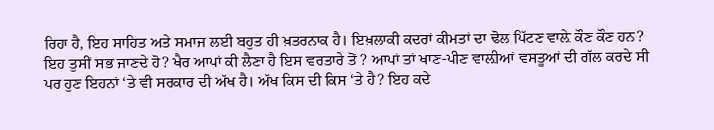ਰਿਹਾ ਹੈ, ਇਹ ਸਾਹਿਤ ਅਤੇ ਸਮਾਜ ਲਈ ਬਹੁਤ ਹੀ ਖ਼ਤਰਨਾਕ ਹੈ। ਇਖ਼ਲਾਕੀ ਕਦਰਾਂ ਕੀਮਤਾਂ ਦਾ ਢੋਲ ਪਿੱਟਣ ਵਾਲ਼ੇ ਕੌਣ ਕੌਣ ਹਨ? ਇਹ ਤੁਸੀਂ ਸਭ ਜਾਣਦੇ ਹੋ? ਖੈਰ ਆਪਾਂ ਕੀ ਲੈਣਾ ਹੈ ਇਸ ਵਰਤਾਰੇ ਤੋਂ ? ਆਪਾਂ ਤਾਂ ਖਾਣ-ਪੀਣ ਵਾਲ਼ੀਆਂ ਵਸਤੂਆਂ ਦੀ ਗੱਲ ਕਰਦੇ ਸੀ ਪਰ ਹੁਣ ਇਹਨਾਂ ‘ਤੇ ਵੀ ਸਰਕਾਰ ਦੀ ਅੱਖ ਹੈ। ਅੱਖ ਕਿਸ ਦੀ ਕਿਸ ‘ਤੇ ਹੈ? ਇਹ ਕਦੇ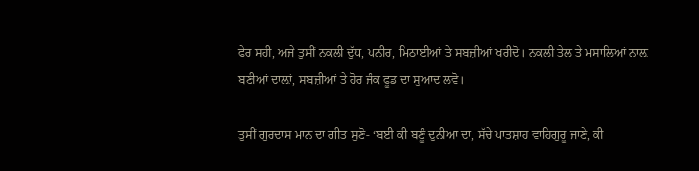ਫੇਰ ਸਹੀ, ਅਜੇ ਤੁਸੀਂ ਨਕਲੀ ਦੁੱਧ, ਪਨੀਰ, ਮਿਠਾਈਆਂ ਤੇ ਸਬਜ਼ੀਆਂ ਖਰੀਦੋ। ਨਕਲੀ ਤੇਲ ਤੇ ਮਸਾਲਿਆਂ ਨਾਲ਼ ਬਣੀਆਂ ਦਾਲ਼ਾਂ, ਸਬਜ਼ੀਆਂ ਤੇ ਹੋਰ ਜੰਕ ਫੂਡ ਦਾ ਸੁਆਦ ਲਵੋ।

ਤੁਸੀਂ ਗੁਰਦਾਸ ਮਾਨ ਦਾ ਗੀਤ ਸੁਣੋ- ‘ਬਈ ਕੀ ਬਣੂੰ ਦੁਨੀਆ ਦਾ, ਸੱਚੇ ਪਾਤਸ਼ਾਹ ਵਾਹਿਗੁਰੂ ਜਾਣੇ, ਕੀ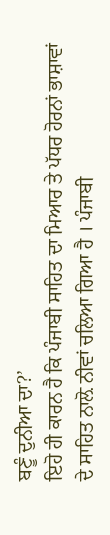ਬਣੂੰ ਦੁਨੀਆ ਦਾ?’
ਇਹੋ ਹੀ ਕਾਰਨ ਹੈ ਕਿ ਪੰਜਾਬੀ ਸਾਹਿਤ ਦਾ ਮਿਆਰ ਤੇ ਪੱਧਰ ਹੋਰਨਾਂ ਭਾਸ਼ਾਵਾਂ ਦੇ ਸਾਹਿਤ ਨਾਲ਼ੋ ਨੀਵਾਂ ਚਲਿਆ ਗਿਆ ਹੈ । ਪੰਜਾਬੀ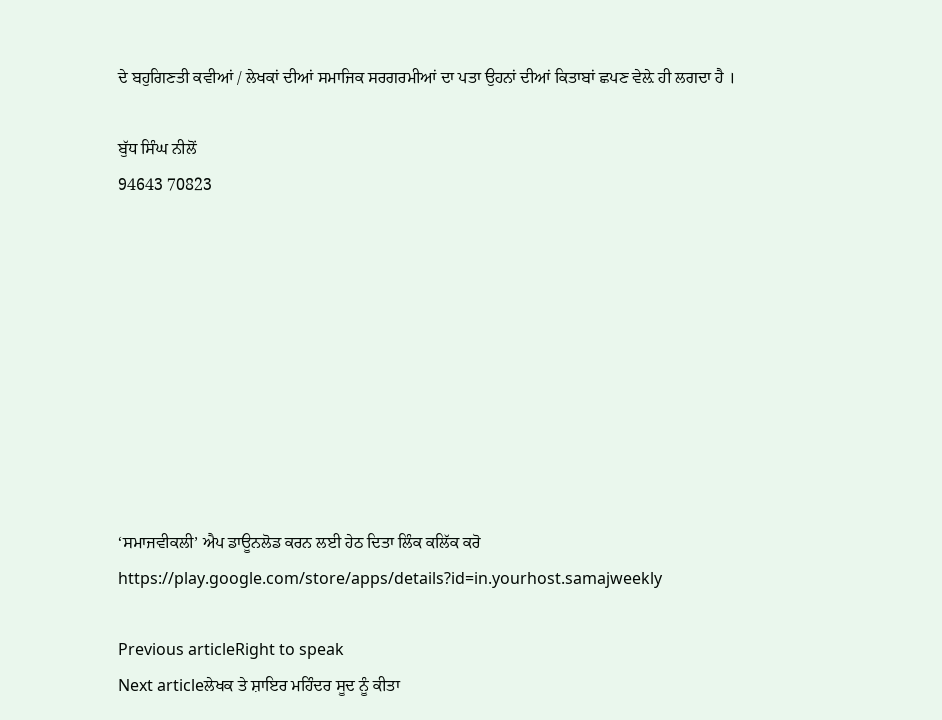ਦੇ ਬਹੁਗਿਣਤੀ ਕਵੀਆਂ / ਲੇਖਕਾਂ ਦੀਆਂ ਸਮਾਜਿਕ ਸਰਗਰਮੀਆਂ ਦਾ ਪਤਾ ਉਹਨਾਂ ਦੀਆਂ ਕਿਤਾਬਾਂ ਛਪਣ ਵੇਲ਼ੇ ਹੀ ਲਗਦਾ ਹੈ ।

ਬੁੱਧ ਸਿੰਘ ਨੀਲੋਂ
94643 70823









‘ਸਮਾਜਵੀਕਲੀ’ ਐਪ ਡਾਊਨਲੋਡ ਕਰਨ ਲਈ ਹੇਠ ਦਿਤਾ ਲਿੰਕ ਕਲਿੱਕ ਕਰੋ
https://play.google.com/store/apps/details?id=in.yourhost.samajweekly

Previous articleRight to speak
Next articleਲੇਖਕ ਤੇ ਸ਼ਾਇਰ ਮਹਿੰਦਰ ਸੂਦ ਨੂੰ ਕੀਤਾ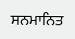ਸਨਮਾਨਿਤ